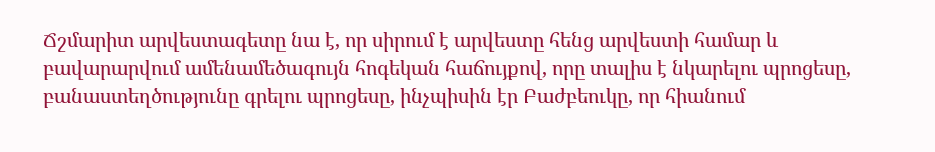Ճշմարիտ արվեստագետը նա է, որ սիրում է արվեստը հենց արվեստի համար և բավարարվում ամենամեծագույն հոգեկան հաճույքով, որը տալիս է նկարելու պրոցեսը, բանաստեղծությունը գրելու պրոցեսը, ինչպիսին էր Բաժբեուկը, որ հիանում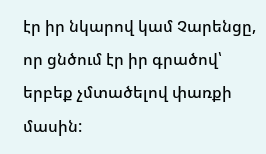էր իր նկարով կամ Չարենցը, որ ցնծում էր իր գրածով՝ երբեք չմտածելով փառքի մասին: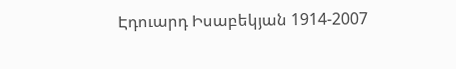Էդուարդ Իսաբեկյան 1914-2007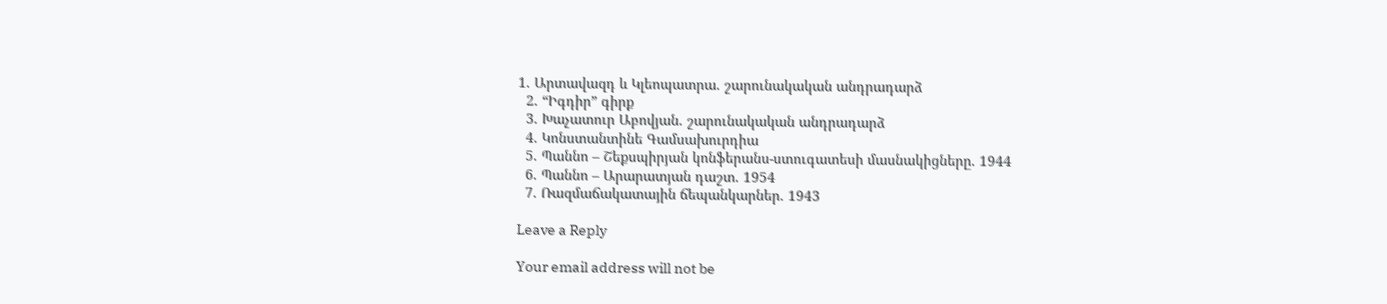1. Արտավազդ և Կլեոպատրա. շարունակական անդրադարձ
  2. “Իգդիր” գիրք
  3. Խաչատուր Աբովյան. շարունակական անդրադարձ
  4. Կոնստանտինե Գամսախուրդիա
  5. Պաննո – Շեքսպիրյան կոնֆերանս-ստուգատեսի մասնակիցները. 1944
  6. Պաննո – Արարատյան դաշտ. 1954
  7. Ռազմաճակատային ճեպանկարներ. 1943

Leave a Reply

Your email address will not be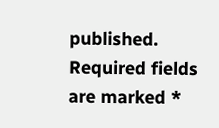published. Required fields are marked *